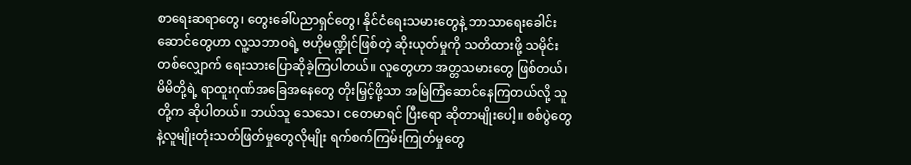စာရေးဆရာတွေ၊ တွေးခေါ်ပညာရှင်တွေ၊ နိုင်ငံရေးသမားတွေနဲ့ ဘာသာရေးခေါင်းဆောင်တွေဟာ လူ့သဘာဝရဲ့ ဗဟိုမဏ္ဍိုင်ဖြစ်တဲ့ ဆိုးယုတ်မှုကို သတိထားဖို့ သမိုင်းတစ်လျှောက် ရေးသားပြောဆိုခဲ့ကြပါတယ်။ လူတွေဟာ အတ္တသမားတွေ ဖြစ်တယ်၊ မိမိတို့ရဲ့ ရာထူးဂုဏ်အခြေအနေတွေ တိုးမြှင့်ဖို့သာ အမြဲကြံဆောင်နေကြတယ်လို့ သူတို့က ဆိုပါတယ်။ ဘယ်သူ သေသေ၊ ငတေမာရင် ပြီးရော ဆိုတာမျိုးပေါ့။ စစ်ပွဲတွေနဲ့လူမျိုးတုံးသတ်ဖြတ်မှုတွေလိုမျိုး ရက်စက်ကြမ်းကြုတ်မှုတွေ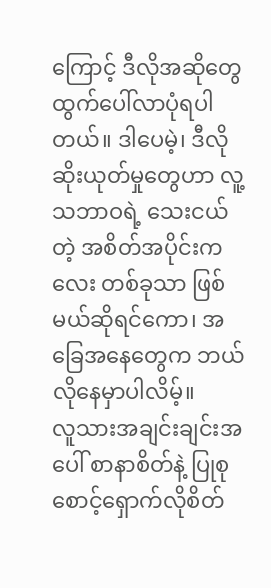ကြောင့် ဒီလိုအဆိုတွေ ထွက်ပေါ်လာပုံရပါတယ်။ ဒါပေမဲ့၊ ဒီလိုဆိုးယုတ်မှုတွေဟာ လူ့သဘာဝရဲ့ သေးငယ်တဲ့ အစိတ်အပိုင်းကလေး တစ်ခုသာ ဖြစ်မယ်ဆိုရင်ကော၊ အခြေအနေတွေက ဘယ်လိုနေမှာပါလိမ့်။
လူသားအချင်းချင်းအပေါ် စာနာစိတ်နဲ့ ပြုစုစောင့်ရှောက်လိုစိတ်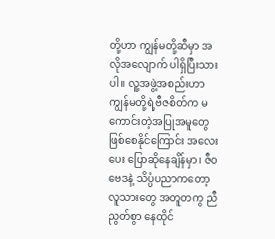တို့ဟာ ကျွန်မတို့ဆီမှာ အလိုအလျောက် ပါရှိပြီးသားပါ။ လူ့အဖွဲ့အစည်းဟာ ကျွန်မတို့ရဲ့ဗီဇစိတ်က မကောင်းတဲ့အပြုအမူတွေ ဖြစ်စေနိုင်ကြောင်း အလေးပေး ပြောဆိုနေချိန်မှာ၊ ဇီဝဗေဒနဲ့ သိပ္ပံပညာကတော့ လူသားတွေ အတူတကွ ညီညွတ်စွာ နေထိုင်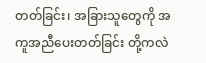တတ်ခြင်း၊ အခြားသူတွေကို အကူအညီပေးတတ်ခြင်း တို့ကလဲ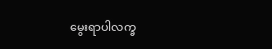မွေးရာပါလက္ခ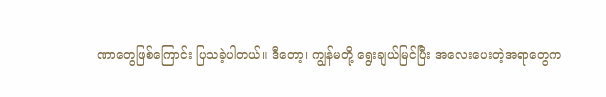ဏာတွေဖြစ်ကြောင်း ပြသခဲ့ပါတယ်။ ဒီတော့၊ ကျွန်မတို့ ရွေးချယ်မြင်ပြီး အလေးပေးတဲ့အရာတွေက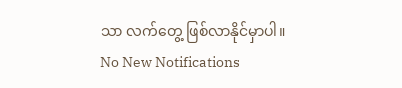သာ လက်တွေ့ ဖြစ်လာနိုင်မှာပါ။
No New Notifications